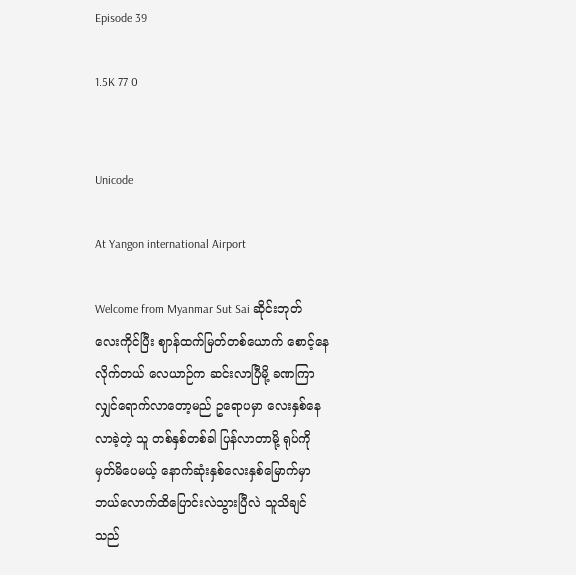Episode 39

1.5K 77 0


Unicode

At Yangon international Airport

Welcome from Myanmar Sut Sai ဆိုင်းဘုတ်လေးကိုင်ပြီး ဈာန်ထက်မြတ်တစ်ယောက် စောင့်နေလိုက်တယ် လေယာဉ်က ဆင်းလာပြီမို့ ခဏကြာလျှင်ရောက်လာတော့မည် ဥရောပမှာ လေးနှစ်နေလာခဲ့တဲ့ သူ တစ်နှစ်တစ်ခါ ပြန်လာတာမို့ ရုပ်ကိုမှတ်မိပေမယ့် နောက်ဆုံးနှစ်လေးနှစ်မြောက်မှာ ဘယ်လောက်ထိပြောင်းလဲသွားပြီလဲ သူသိချင်သည်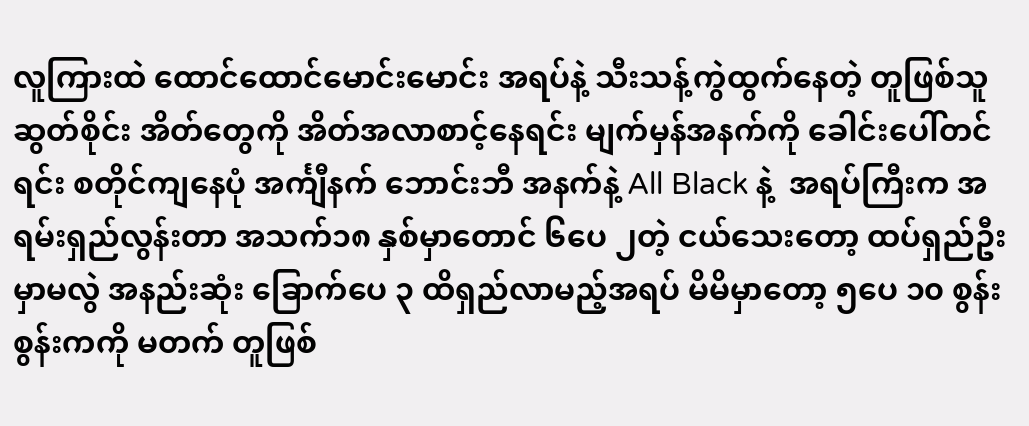လူကြားထဲ ထောင်ထောင်မောင်းမောင်း အရပ်နဲ့ သီးသန့်ကွဲထွက်နေတဲ့ တူဖြစ်သူ ဆွတ်စိုင်း အိတ်တွေကို အိတ်အလာစာင့်နေရင်း မျက်မှန်အနက်ကို ခေါင်းပေါ်တင်ရင်း စတိုင်ကျနေပုံ အင်္ကျီနက် ဘောင်းဘီ အနက်နဲ့ All Black နဲ့  အရပ်ကြီးက အရမ်းရှည်လွန်းတာ အသက်၁၈ နှစ်မှာတောင် ၆ပေ ၂တဲ့ ငယ်သေးတော့ ထပ်ရှည်ဦးမှာမလွဲ အနည်းဆုံး ခြောက်ပေ ၃ ထိရှည်လာမည့်အရပ် မိမိမှာတော့ ၅ပေ ၁၀ စွန်းစွန်းကကို မတက် တူဖြစ်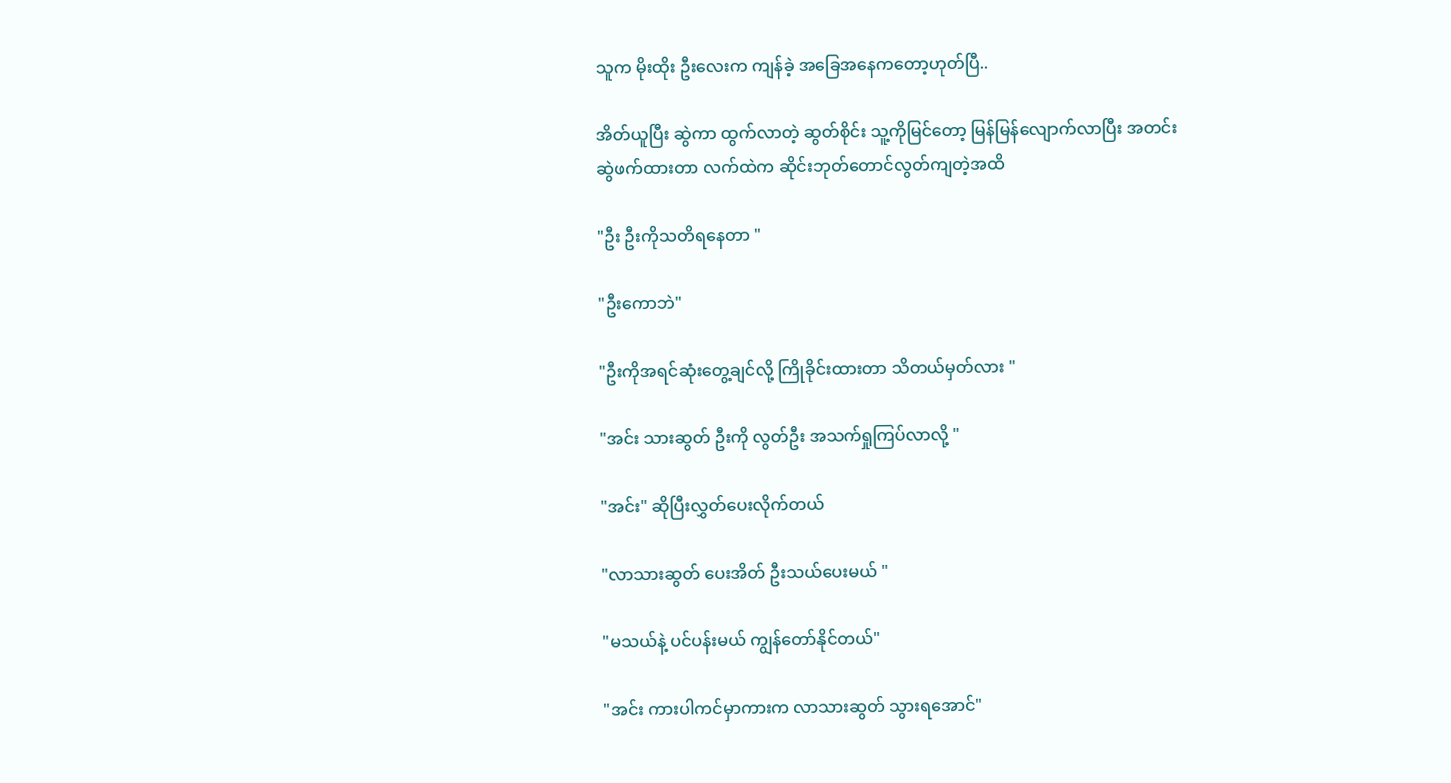သူက မိုးထိုး ဦးလေးက ကျန်ခဲ့ အခြေအနေကတော့ဟုတ်ပြီ..

အိတ်ယူပြီး ဆွဲကာ ထွက်လာတဲ့ ဆွတ်စိုင်း သူ့ကိုမြင်တော့ မြန်မြန်‌လျောက်လာပြီး အတင်းဆွဲဖက်ထားတာ လက်ထဲက ဆိုင်းဘုတ်တောင်လွတ်ကျတဲ့အထိ

"ဦး ဦးကိုသတိရနေတာ "

"ဦးကောဘဲ"

"ဦးကိုအရင်ဆုံးတွေ့ချင်လို့ ကြိုခိုင်းထားတာ သိတယ်မှတ်လား "

"အင်း သားဆွတ် ဦးကို လွတ်ဦး အသက်ရှုကြပ်လာလို့ "

"အင်း" ဆိုပြီးလွှတ်ပေးလိုက်တယ်

"လာသားဆွတ် ပေးအိတ် ဦးသယ်ပေးမယ် "

"မသယ်နဲ့ ပင်ပန်းမယ် ကျွန်တော်နိုင်တယ်"

"အင်း ကားပါကင်မှာကားက လာသားဆွတ် သွားရအောင်"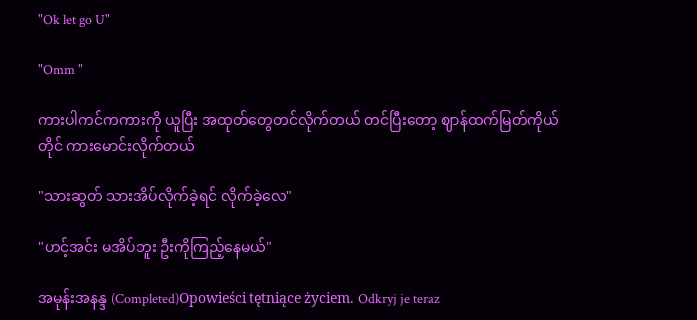"Ok let go U"

"Omm "

ကားပါကင်ကကားကို ယူပြီး အထုတ်တွေတင်လိုက်တယ် တင်ပြီးတော့ ဈာန်ထက်မြတ်ကိုယ်တိုင် ကားမောင်းလိုက်တယ်

"သားဆွတ် သားအိပ်လိုက်ခဲ့ရင် လိုက်ခဲ့လေ"

"ဟင့်အင်း မအိပ်ဘူး ဦးကိုကြည့်နေမယ်"

အမုန်းအနန္ဒ (Completed)Opowieści tętniące życiem. Odkryj je teraz